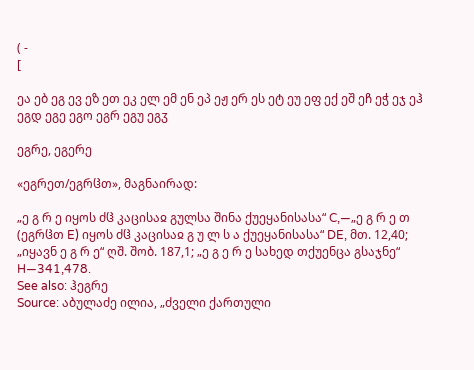( -
[

ეა ებ ეგ ევ ეზ ეთ ეკ ელ ემ ენ ეპ ეჟ ერ ეს ეტ ეუ ეფ ექ ეშ ეჩ ეჭ ეჯ ეჰ
ეგდ ეგე ეგო ეგრ ეგუ ეგჳ

ეგრე, ეგერე

«ეგრეთ/ეგრჱთ», მაგნაირად:

„ე გ რ ე იყოს ძჱ კაცისაჲ გულსა შინა ქუეყანისასა“ C,—„ე გ რ ე თ (ეგრჱთ E) იყოს ძჱ კაცისაჲ გ უ ლ ს ა ქუეყანისასა“ DE, მთ. 12,40;
„იყავნ ე გ რ ე“ ღშ. შობ. 187,1; „ე გ ე რ ე სახედ თქუენცა გსაჯნე“ H—341,478.
See also: ჰეგრე
Source: აბულაძე ილია, „ძველი ქართული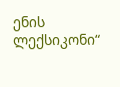ენის ლექსიკონი“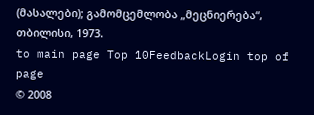(მასალები); გამომცემლობა „მეცნიერება“, თბილისი, 1973.
to main page Top 10FeedbackLogin top of page
© 2008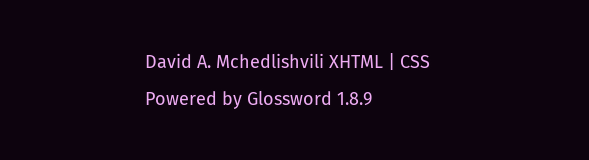David A. Mchedlishvili XHTML | CSS Powered by Glossword 1.8.9